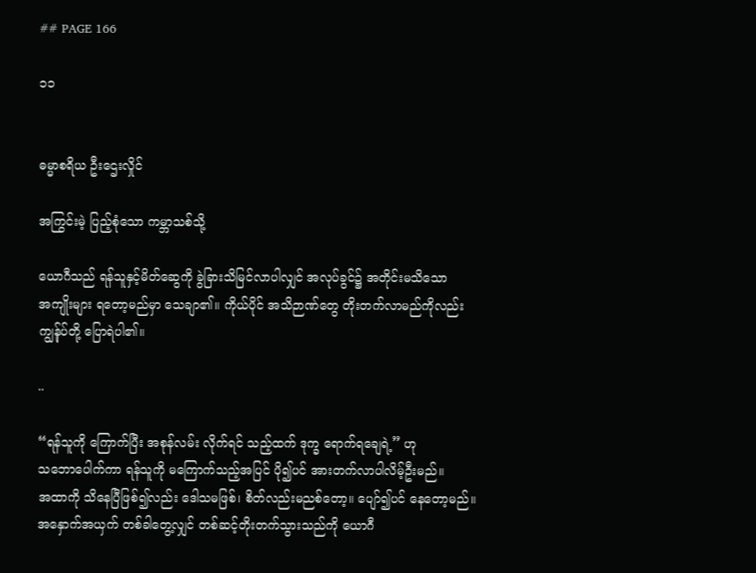## PAGE 166

၁၁


ဓမ္မာစရိယ ဦးဌေးလှိုင်

အကြွင်းမဲ့ ပြည့်စုံသော ကမ္ဘာသစ်သို့

ယောဂီသည် ရန်သူနှင့်မိတ်ဆွေကို ခွဲခြားသိမြင်လာပါလျှင် အလုပ်ခွင်၌ အတိုင်းမသိသော
အကျိုးများ ရတော့မည်မှာ သေချာ၏။ ကိုယ်ပိုင် အသိဉာဏ်တွေ တိုးတက်လာမည်ကိုလည်း
ကျွန်ုပ်တို့ ပြောရဲပါ၏။

..

“ရန်သူကို ကြောက်ပြီး အစုန်လမ်း လိုက်ရင် သည့်ထက် ဒုက္ခ ရောက်ရချေရဲ့” ဟု
သဘောပေါက်ကာ ရန်သူကို မကြောက်သည့်အပြင် ပို၍ပင် အားတက်လာပါလိမ့်ဦးမည်။
အထာကို သိနေပြီဖြစ်၍လည်း ဒေါသမဖြစ်၊ စိတ်လည်းမညစ်တော့။ ပျော်၍ပင် နေတော့မည်။
အနှောက်အယှက် တစ်ခါတွေ့လျှင် တစ်ဆင့်တိုးတက်သွားသည်ကို ယောဂီ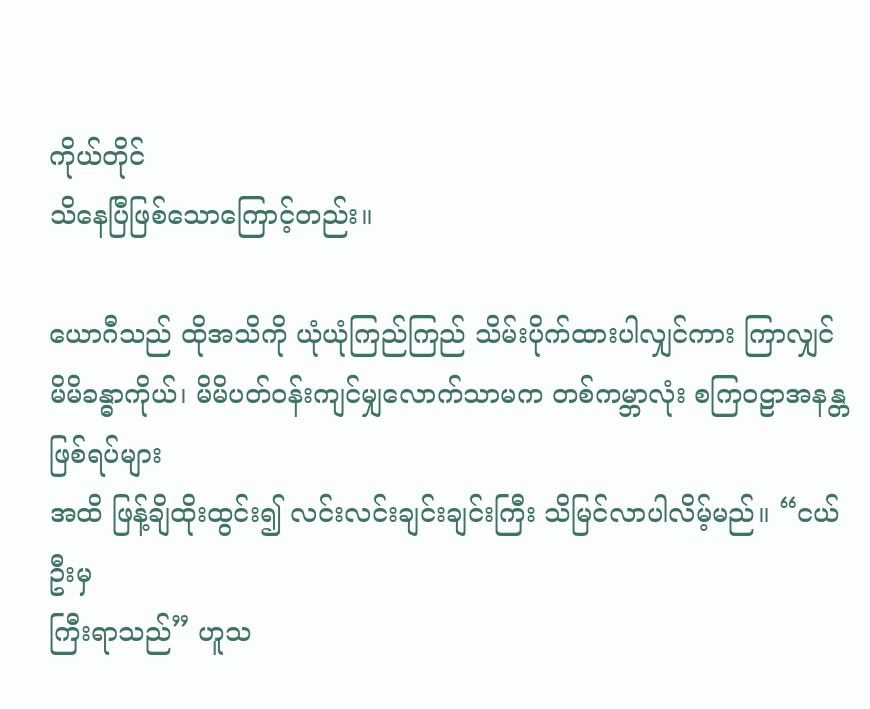ကိုယ်တိုင်
သိနေပြီဖြစ်သောကြောင့်တည်း။

ယောဂီသည် ထိုအသိကို ယုံယုံကြည်ကြည် သိမ်းပိုက်ထားပါလျှင်ကား ကြာလျှင်
မိမိခန္ဓာကိုယ်၊ မိမိပတ်ဝန်းကျင်မျှလောက်သာမက တစ်ကမ္ဘာလုံး စကြဝဠာအနန္တ ဖြစ်ရပ်များ
အထိ ဖြန့်ချိထိုးထွင်း၍ လင်းလင်းချင်းချင်းကြီး သိမြင်လာပါလိမ့်မည်။ “ငယ်ဦးမှ
ကြီးရာသည်” ဟူသ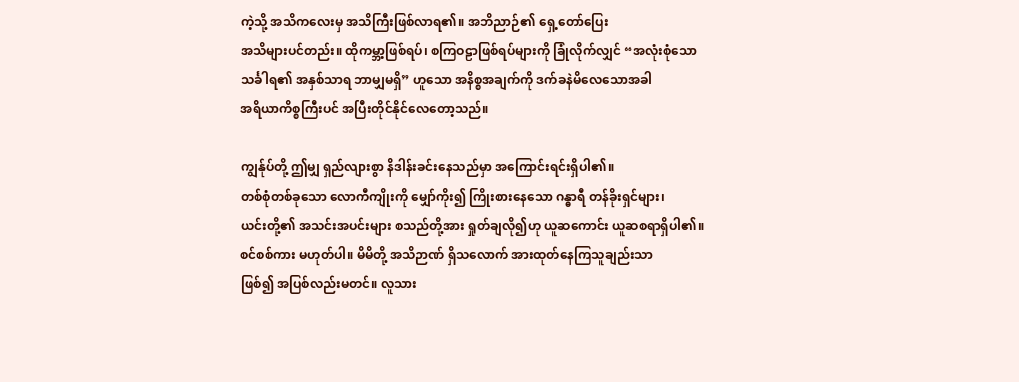ကဲ့သို့ အသိကလေးမှ အသိကြီးဖြစ်လာရ၏။ အဘိညာဉ်၏ ရှေ့တော်ပြေး
အသိများပင်တည်း။ ထိုကမ္ဘာ့ဖြစ်ရပ်၊ စကြဝဠာဖြစ်ရပ်များကို ခြုံလိုက်လျှင် “အလုံးစုံသော
သင်္ခါရ၏ အနှစ်သာရ ဘာမျှမရှိ” ဟူသော အနိစ္စအချက်ကို ဒက်ခနဲမိလေသောအခါ
အရိယာကိစ္စကြီးပင် အပြီးတိုင်နိုင်လေတော့သည်။

ကျွန်ုပ်တို့ ဤမျှ ရှည်လျားစွာ နိဒါန်းခင်းနေသည်မှာ အကြောင်းရင်းရှိပါ၏။
တစ်စုံတစ်ခုသော လောကီကျိုးကို မျှော်ကိုး၍ ကြိုးစားနေသော ဂန္ဓာရီ တန်ခိုးရှင်များ၊
ယင်းတို့၏ အသင်းအပင်းများ စသည်တို့အား ရှုတ်ချလို၍ဟု ယူဆကောင်း ယူဆစရာရှိပါ၏။
စင်စစ်ကား မဟုတ်ပါ။ မိမိတို့ အသိဉာဏ် ရှိသလောက် အားထုတ်နေကြသူချည်းသာ
ဖြစ်၍ အပြစ်လည်းမတင်။ လူသား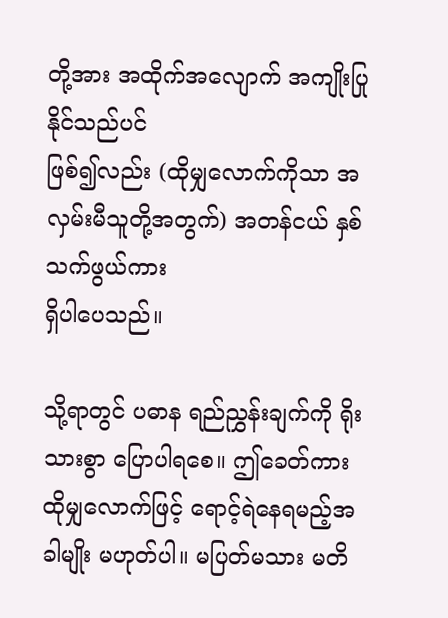တို့အား အထိုက်အလျောက် အကျိုးပြုနိုင်သည်ပင်
ဖြစ်၍လည်း (ထိုမျှလောက်ကိုသာ အလှမ်းမီသူတို့အတွက်) အတန်ငယ် နှစ်သက်ဖွယ်ကား
ရှိပါပေသည်။

သို့ရာတွင် ပဓာန ရည်ညွှန်းချက်ကို ရိုးသားစွာ ပြောပါရစေ။ ဤခေတ်ကား
ထိုမျှလောက်ဖြင့် ရောင့်ရဲနေရမည့်အခါမျိုး မဟုတ်ပါ။ မပြတ်မသား မတိ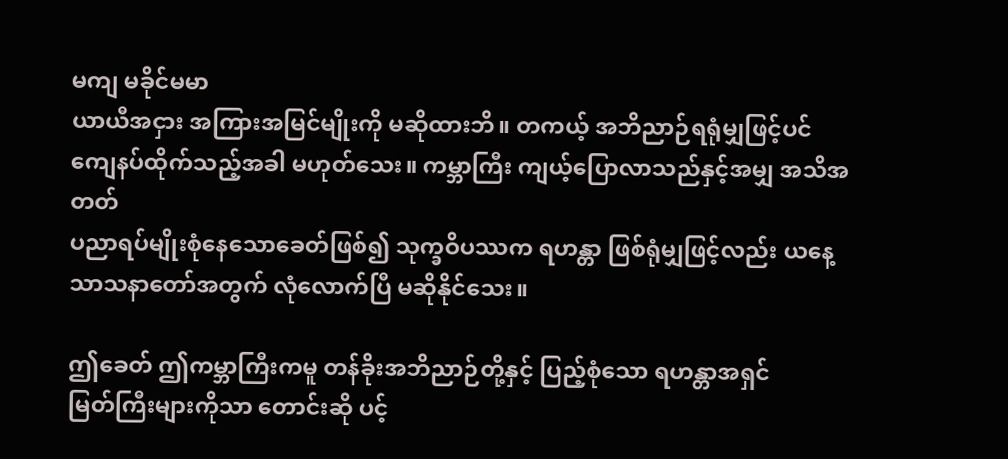မကျ မခိုင်မမာ
ယာယီအငှား အကြားအမြင်မျိုးကို မဆိုထားဘိ။ တကယ့် အဘိညာဉ်ရရုံမျှဖြင့်ပင်
ကျေနပ်ထိုက်သည့်အခါ မဟုတ်သေး။ ကမ္ဘာကြီး ကျယ့်ပြောလာသည်နှင့်အမျှ အသိအတတ်
ပညာရပ်မျိုးစုံနေသောခေတ်ဖြစ်၍ သုက္ခဝိပဿက ရဟန္တာ ဖြစ်ရုံမျှဖြင့်လည်း ယနေ့
သာသနာတော်အတွက် လုံလောက်ပြီ မဆိုနိုင်သေး။

ဤခေတ် ဤကမ္ဘာကြီးကမူ တန်ခိုးအဘိညာဉ်တို့နှင့် ပြည့်စုံသော ရဟန္တာအရှင်
မြတ်ကြီးများကိုသာ တောင်းဆို ပင့်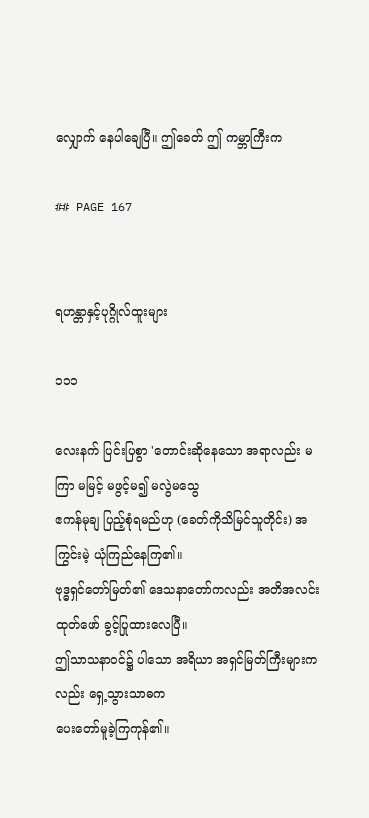လျှောက် နေပါချေပြီ။ ဤခေတ် ဤ ကမ္ဘာကြီးက

## PAGE 167


ရဟန္တာနှင့်ပုဂ္ဂိုလ်ထူးများ

၁၁၁

လေးနက် ပြင်းပြစွာ 'တောင်းဆိုနေသော အရာလည်း မကြာ မမြင့် မဖွင့်မ၍ မလွဲမသွေ
ဧကန်မုချ ပြည့်စုံရမည်ဟု (ခေတ်ကိုသိမြင်သူတိုင်း) အကြွင်းမဲ့ ယုံကြည်နေကြ၏။
ဗုဒ္ဓရှင်တော်မြတ်၏ ဒေသနာတော်ကလည်း အတိအလင်း ထုတ်ဖော် ခွင့်ပြုထားလေပြီ။
ဤသာသနာဝင်၌ ပါသော အရိယာ အရှင်မြတ်ကြီးများကလည်း ရှေ့သွားသာဓက
ပေးတော်မူခဲ့ကြကုန်၏။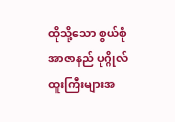ထိုသို့သော စွယ်စုံ အာဇာနည် ပုဂ္ဂိုလ်ထူးကြီးများအ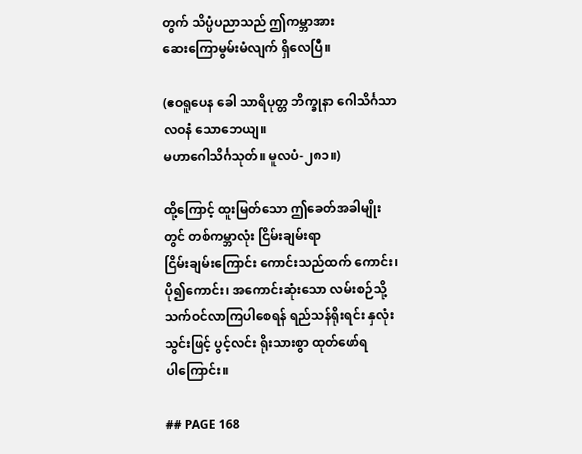တွက် သိပ္ပံပညာသည် ဤကမ္ဘာအား
ဆေးကြောမွမ်းမံလျက် ရှိလေပြီ။

(ဧဝရူပေန ခေါ သာရိပုတ္တ ဘိက္ခုနာ ဂေါသိင်္ဂသာလဝနံ သောဘေယျ။
မဟာဂေါသိင်္ဂသုတ်။ မူလပံ-၂၈၁။)

ထို့ကြောင့် ထူးမြတ်သော ဤခေတ်အခါမျိုးတွင် တစ်ကမ္ဘာလုံး ငြိမ်းချမ်းရာ
ငြိမ်းချမ်းကြောင်း ကောင်းသည်ထက် ကောင်း၊ ပို၍ကောင်း၊ အကောင်းဆုံးသော လမ်းစဉ်သို့
သက်ဝင်လာကြပါစေရန် ရည်သန်ရိုးရင်း နှလုံးသွင်းဖြင့် ပွင့်လင်း ရိုးသားစွာ ထုတ်ဖော်ရ
ပါကြောင်း။

## PAGE 168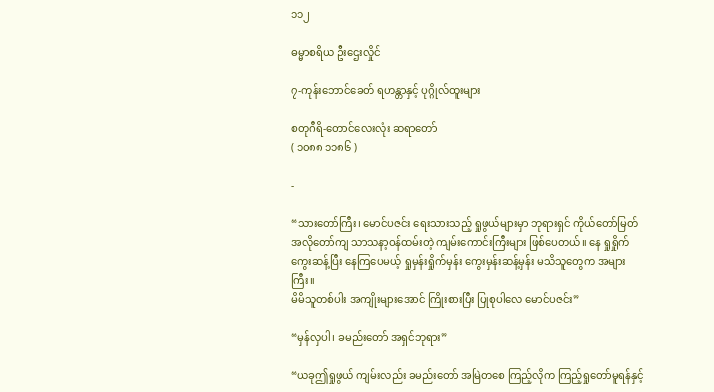၁၁၂

ဓမ္မာစရိယ ဦးဌေးလှိုင်

၇-ကုန်းဘောင်ခေတ် ရဟန္တာနှင့် ပုဂ္ဂိုလ်ထူးများ

စတုဂီရိ-တောင်လေးလုံး ဆရာတော်
( ၁၀၈၈ ၁၁၈၆ )

-

“သားတော်ကြီး၊ မောင်ပဇင်း ရေးသားသည့် ရှုဖွယ်များမှာ ဘုရားရှင် ကိုယ်တော်မြတ်
အလိုတော်ကျ သာသနာ့ဝန်ထမ်းတဲ့ ကျမ်းကောင်းကြီးများ ဖြစ်ပေတယ်။ နေ ရှုရှိုက်
ကွေးဆန့်ပြီး နေကြပေမယ့် ရှုမှန်းရှိုက်မှန်း ကွေးမှန်းဆန့်မှန်း မသိသူတွေက အများကြီး။
မိမိသူတစ်ပါး အကျိုးများအောင် ကြိုးစားပြီး ပြုစုပါလေ မောင်ပဇင်း”

“မှန်လှပါ၊ ခမည်းတော် အရှင်ဘုရား”

“ယခုဤရှုဖွယ် ကျမ်းလည်း ခမည်းတော် အမြဲတစေ ကြည့်လိုက ကြည့်ရှုတော်မူရန်နှင့်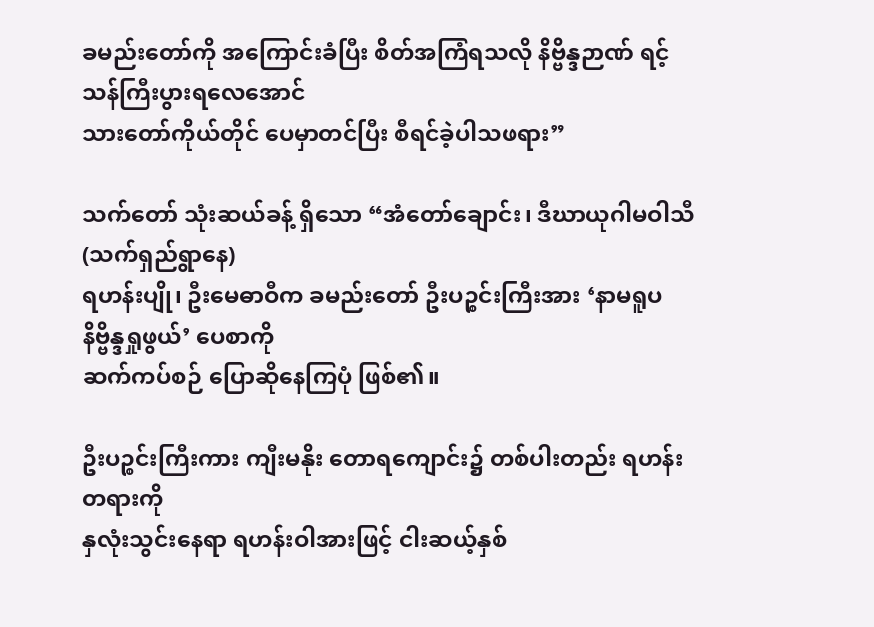ခမည်းတော်ကို အကြောင်းခံပြီး စိတ်အကြံရသလို နိဗ္ဗိန္ဒဉာဏ် ရင့်သန်ကြီးပွားရလေအောင်
သားတော်ကိုယ်တိုင် ပေမှာတင်ပြီး စီရင်ခဲ့ပါသဖရား”

သက်တော် သုံးဆယ်ခန့် ရှိသော “အံတော်ချောင်း၊ ဒီဃာယုဂါမဝါသီ (သက်ရှည်ရွာနေ)
ရဟန်းပျို၊ ဦးမေဓာဝီက ခမည်းတော် ဦးပဉ္စင်းကြီးအား ‘နာမရူပနိဗ္ဗိန္ဒရှုဖွယ်’ ပေစာကို
ဆက်ကပ်စဉ် ပြောဆိုနေကြပုံ ဖြစ်၏။

ဦးပဉ္စင်းကြီးကား ကျီးမနိုး တောရကျောင်း၌ တစ်ပါးတည်း ရဟန်းတရားကို
နှလုံးသွင်းနေရာ ရဟန်းဝါအားဖြင့် ငါးဆယ့်နှစ်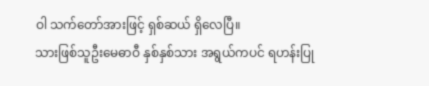ဝါ သက်တော်အားဖြင့် ရှစ်ဆယ် ရှိလေပြီ။
သားဖြစ်သူဦးမေဓာဝီ နှစ်နှစ်သား အရွယ်ကပင် ရဟန်းပြု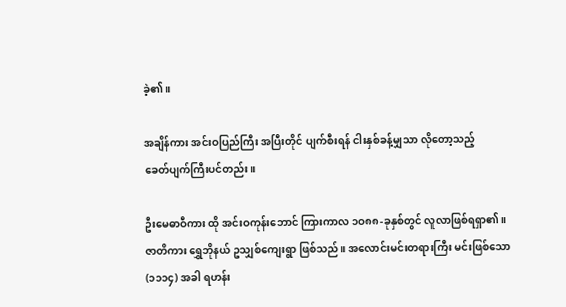ခဲ့၏။

အချိန်ကား အင်းဝပြည်ကြီး အပြီးတိုင် ပျက်စီးရန် ငါးနှစ်ခန့်မျှသာ လိုတော့သည့်
ခေတ်ပျက်ကြီးပင်တည်း။

ဦးမေဓာဝီကား ထို အင်းဝကုန်းဘောင် ကြားကာလ ၁ဝ၈၈-ခုနှစ်တွင် လူလာဖြစ်ရရှာ၏။
ဇာတိကား ရွှေဘိုနယ် ဥသျှစ်ကျေးရွာ ဖြစ်သည်။ အလောင်းမင်းတရားကြီး မင်းဖြစ်သော
(၁၁၁၄) အခါ ရဟန်း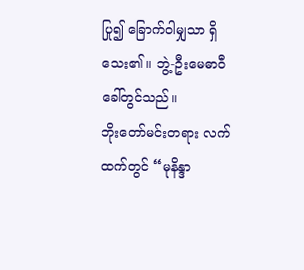ပြု၍ ခြောက်ဝါမျှသာ ရှိသေး၏။ ဘွဲ့-ဦးမေဓာဝီ ခေါ်တွင်သည်။
ဘိုးတော်မင်းတရား လက်ထက်တွင် “မုနိန္ဒာ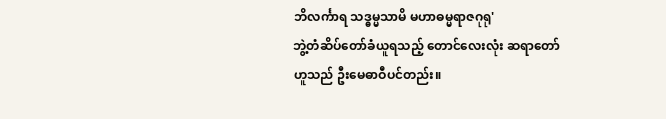ဘိလင်္ကာရ သဒ္ဓမ္မသာမိ မဟာဓမ္မရာဇဂုရု'
ဘွဲ့တံဆိပ်တော်ခံယူရသည့် တောင်လေးလုံး ဆရာတော် ဟူသည် ဦးမေဓာဝီပင်တည်း။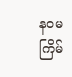နဝမကြိမ်